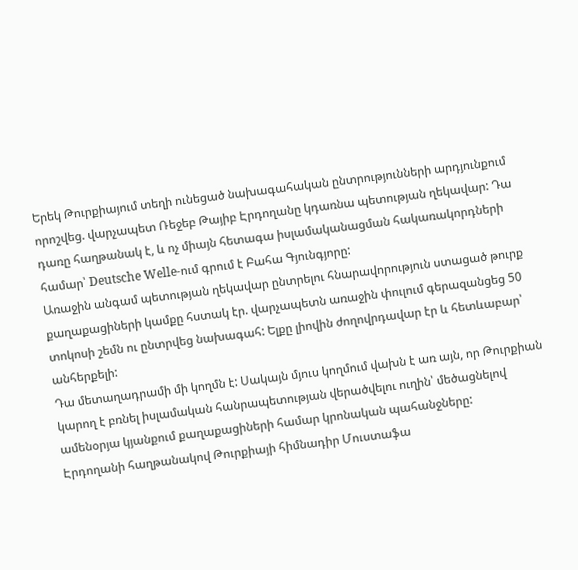Երեկ Թուրքիայում տեղի ունեցած նախագահական ընտրությունների արդյունքում որոշվեց. վարչապետ Ռեջեբ Թայիբ Էրդողանը կդառնա պետության ղեկավար: Դա դառը հաղթանակ է, և ոչ միայն հետագա իսլամականացման հակառակորդների համար՝ Deutsche Welle-ում գրում է Բահա Գյունգյորը:
Առաջին անգամ պետության ղեկավար ընտրելու հնարավորություն ստացած թուրք քաղաքացիների կամքը հստակ էր. վարչապետն առաջին փուլում գերազանցեց 50 տոկոսի շեմն ու ընտրվեց նախագահ: Ելքը լիովին ժողովրդավար էր և հետևաբար՝ անհերքելի:
Դա մետաղադրամի մի կողմն է: Սակայն մյուս կողմում վախն է առ այն, որ Թուրքիան կարող է բռնել իսլամական հանրապետության վերածվելու ուղին՝ մեծացնելով ամենօրյա կյանքում քաղաքացիների համար կրոնական պահանջները:
Էրդողանի հաղթանակով Թուրքիայի հիմնադիր Մուստաֆա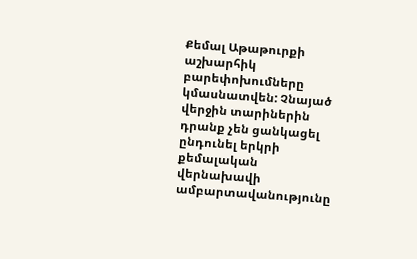Քեմալ Աթաթուրքի աշխարհիկ բարեփոխումները կմասնատվեն: Չնայած վերջին տարիներին դրանք չեն ցանկացել ընդունել երկրի քեմալական վերնախավի ամբարտավանությունը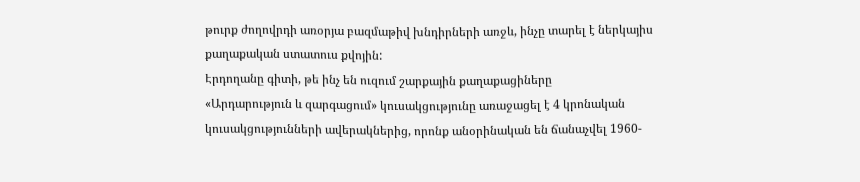թուրք ժողովրդի առօրյա բազմաթիվ խնդիրների առջև, ինչը տարել է ներկայիս քաղաքական ստատուս քվոյին:
Էրդողանը գիտի, թե ինչ են ուզում շարքային քաղաքացիները
«Արդարություն և զարգացում» կուսակցությունը առաջացել է 4 կրոնական կուսակցությունների ավերակներից, որոնք անօրինական են ճանաչվել 1960-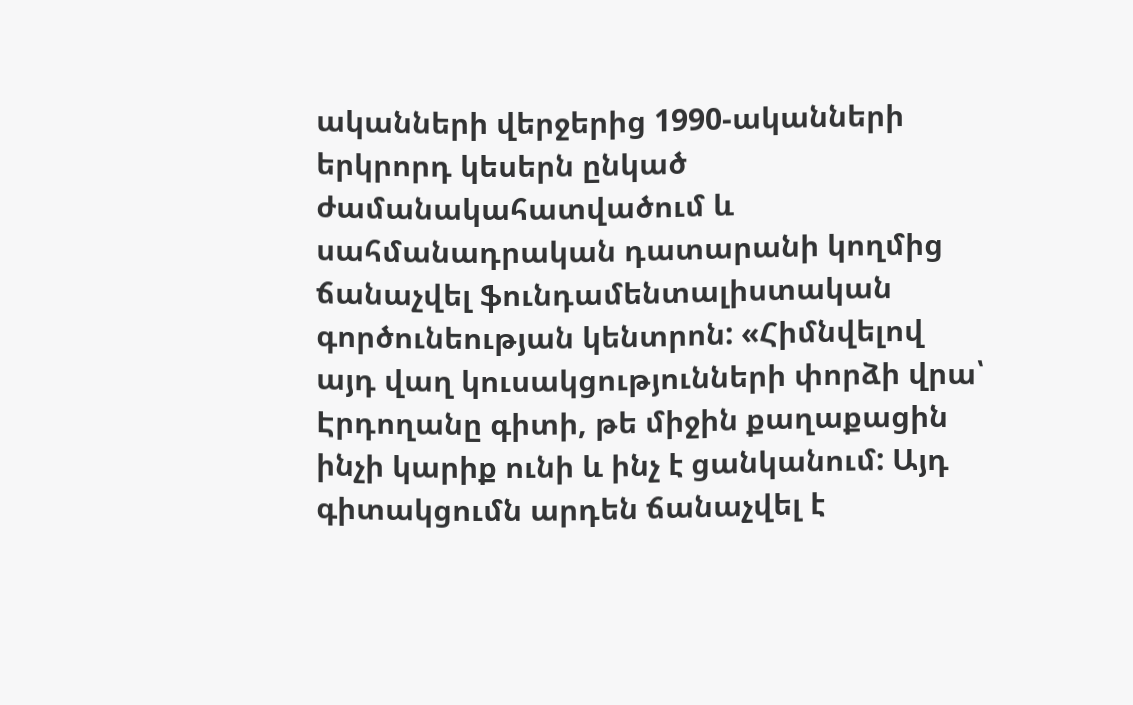ականների վերջերից 1990-ականների երկրորդ կեսերն ընկած ժամանակահատվածում և սահմանադրական դատարանի կողմից ճանաչվել ֆունդամենտալիստական գործունեության կենտրոն: «Հիմնվելով այդ վաղ կուսակցությունների փորձի վրա՝ Էրդողանը գիտի, թե միջին քաղաքացին ինչի կարիք ունի և ինչ է ցանկանում: Այդ գիտակցումն արդեն ճանաչվել է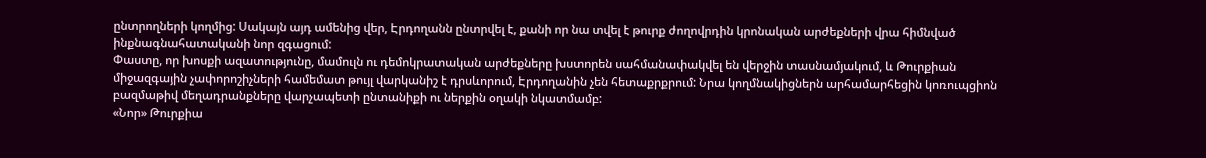ընտրողների կողմից: Սակայն այդ ամենից վեր, Էրդողանն ընտրվել է, քանի որ նա տվել է թուրք ժողովրդին կրոնական արժեքների վրա հիմնված ինքնագնահատականի նոր զգացում:
Փաստը, որ խոսքի ազատությունը, մամուլն ու դեմոկրատական արժեքները խստորեն սահմանափակվել են վերջին տասնամյակում, և Թուրքիան միջազգային չափորոշիչների համեմատ թույլ վարկանիշ է դրսևորում, Էրդողանին չեն հետաքրքրում: Նրա կողմնակիցներն արհամարհեցին կոռուպցիոն բազմաթիվ մեղադրանքները վարչապետի ընտանիքի ու ներքին օղակի նկատմամբ:
«Նոր» Թուրքիա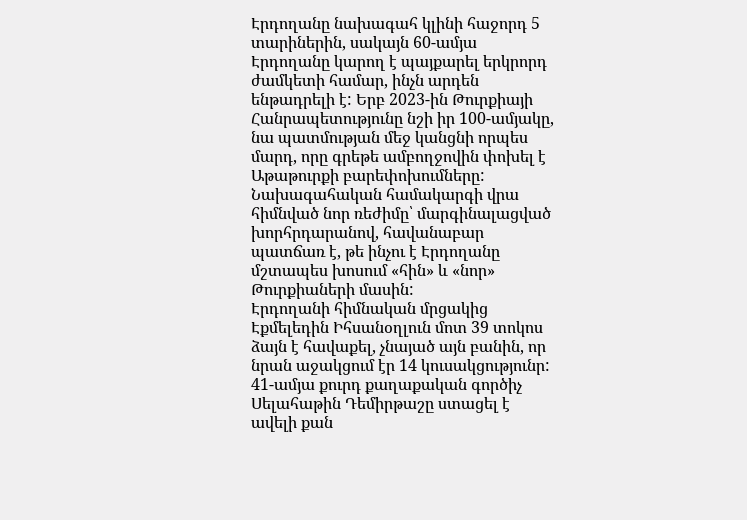Էրդողանը նախագահ կլինի հաջորդ 5 տարիներին, սակայն 60-ամյա Էրդողանը կարող է պայքարել երկրորդ ժամկետի համար, ինչն արդեն ենթադրելի է: Երբ 2023-ին Թուրքիայի Հանրապետությունը նշի իր 100-ամյակը, նա պատմության մեջ կանցնի որպես մարդ, որը գրեթե ամբողջովին փոխել է Աթաթուրքի բարեփոխումները:
Նախագահական համակարգի վրա հիմնված նոր ռեժիմը՝ մարգինալացված խորհրդարանով, հավանաբար պատճառ է, թե ինչու է Էրդողանը մշտապես խոսում «հին» և «նոր» Թուրքիաների մասին:
Էրդողանի հիմնական մրցակից Էքմելեդին Իհսանօղլուն մոտ 39 տոկոս ձայն է հավաքել, չնայած այն բանին, որ նրան աջակցում էր 14 կուսակցությունր: 41-ամյա քուրդ քաղաքական գործիչ Սելահաթին Դեմիրթաշը ստացել է ավելի քան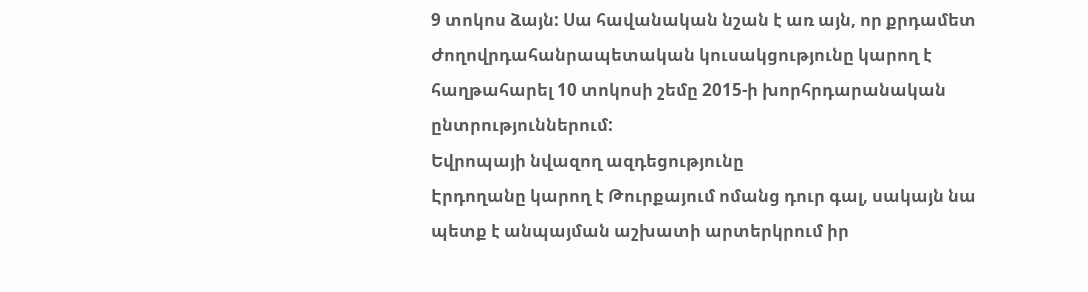9 տոկոս ձայն: Սա հավանական նշան է առ այն, որ քրդամետ Ժողովրդահանրապետական կուսակցությունը կարող է հաղթահարել 10 տոկոսի շեմը 2015-ի խորհրդարանական ընտրություններում:
Եվրոպայի նվազող ազդեցությունը
Էրդողանը կարող է Թուրքայում ոմանց դուր գալ, սակայն նա պետք է անպայման աշխատի արտերկրում իր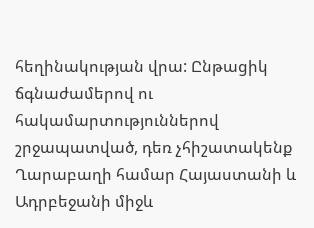հեղինակության վրա: Ընթացիկ ճգնաժամերով ու հակամարտություններով շրջապատված, դեռ չհիշատակենք Ղարաբաղի համար Հայաստանի և Ադրբեջանի միջև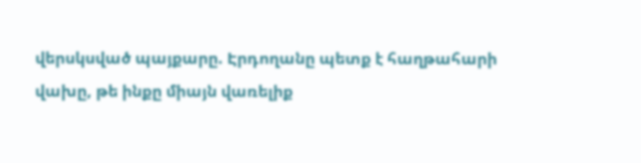վերսկսված պայքարը. Էրդողանը պետք է հաղթահարի վախը, թե ինքը միայն վառելիք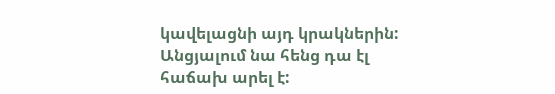կավելացնի այդ կրակներին: Անցյալում նա հենց դա էլ հաճախ արել է: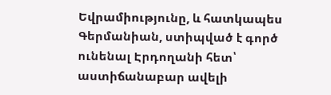Եվրամիությունը, և հատկապես Գերմանիան, ստիպված է գործ ունենալ Էրդողանի հետ՝ աստիճանաբար ավելի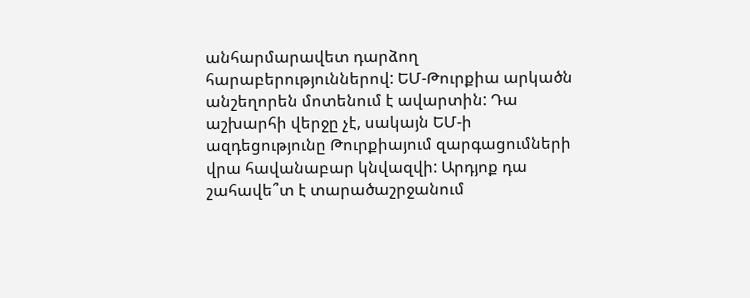անհարմարավետ դարձող հարաբերություններով: ԵՄ-Թուրքիա արկածն անշեղորեն մոտենում է ավարտին: Դա աշխարհի վերջը չէ, սակայն ԵՄ-ի ազդեցությունը Թուրքիայում զարգացումների վրա հավանաբար կնվազվի: Արդյոք դա շահավե՞տ է տարածաշրջանում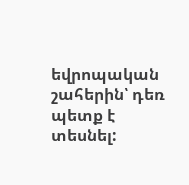եվրոպական շահերին՝ դեռ պետք է տեսնել: